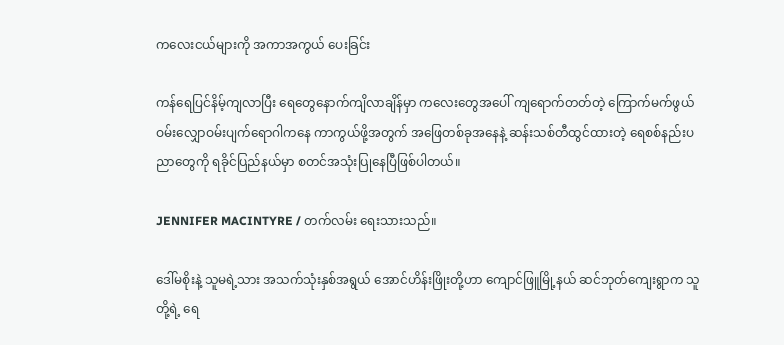ကလေးငယ်များကို အကာအကွယ် ပေးခြင်း

ကန်ရေပြင်နိမ့်ကျလာပြီး ရေတွေနောက်ကျိလာချိန်မှာ ကလေးတွေအပေါ် ကျရောက်တတ်တဲ့ ကြောက်မက်ဖွယ် ဝမ်းလျှောဝမ်းပျက်ရောဂါကနေ ကာကွယ်ဖို့အတွက် အဖြေတစ်ခုအနေနဲ့ ဆန်းသစ်တီထွင်ထားတဲ့ ရေစစ်နည်းပညာတွေကို ရခိုင်ပြည်နယ်မှာ စတင်အသုံးပြုနေပြီဖြစ်ပါတယ်။

JENNIFER MACINTYRE / တက်လမ်း ရေးသားသည်။

ဒေါ်မစိုးနဲ့ သူမရဲ့သား အသက်သုံးနှစ်အရွယ် အောင်ဟိန်းဖြိုးတို့ဟာ ကျောင်ဖြူမြို့နယ် ဆင်ဘုတ်ကျေးရွာက သူတို့ရဲ့ ရေ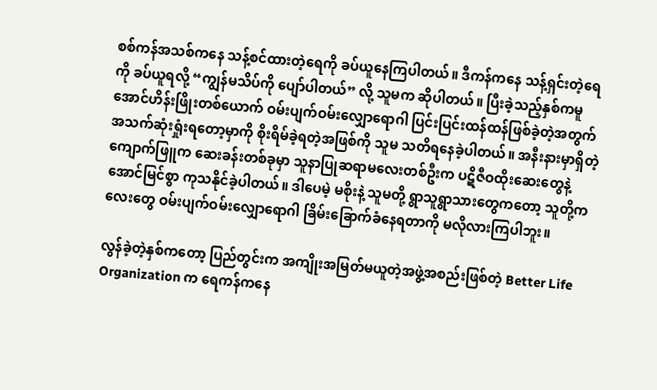စစ်ကန်အသစ်ကနေ သန့်စင်ထားတဲ့ရေကို ခပ်ယူနေကြပါတယ်။ ဒီကန်ကနေ သန့်ရှင်းတဲ့ရေကို ခပ်ယူရလို့ “ကျွန်မသိပ်ကို ပျော်ပါတယ်” လို့ သူမက ဆိုပါတယ်။ ပြီးခဲ့သည့်နှစ်ကမူ အောင်ဟိန်းဖြိုးတစ်ယောက် ဝမ်းပျက်ဝမ်းလျှောရောဂါ ပြင်းပြင်းထန်ထန်ဖြစ်ခဲ့တဲ့အတွက် အသက်ဆုံးရှုံးရတော့မှာကို စိုးရိမ်ခဲ့ရတဲ့အဖြစ်ကို သူမ သတိရနေခဲ့ပါတယ်။ အနီးနားမှာရှိတဲ့ ကျောက်ဖြူက ဆေးခန်းတစ်ခုမှာ သူနာပြုဆရာမလေးတစ်ဦးက ပဋိဇီဝထိုးဆေးတွေနဲ့ အောင်မြင်စွာ ကုသနိုင်ခဲ့ပါတယ်။ ဒါပေမဲ့ မစိုးနဲ့ သူမတို့ ရွာသူရွာသားတွေကတော့ သူတို့ကလေးတွေ ဝမ်းပျက်ဝမ်းလျှောရောဂါ ခြိမ်းခြောက်ခံနေရတာကို မလိုလားကြပါဘူး။

လွန်ခဲ့တဲ့နှစ်ကတော့ ပြည်တွင်းက အကျိုးအမြတ်မယူတဲ့အဖွဲ့အစည်းဖြစ်တဲ့ Better Life Organization က ရေကန်ကနေ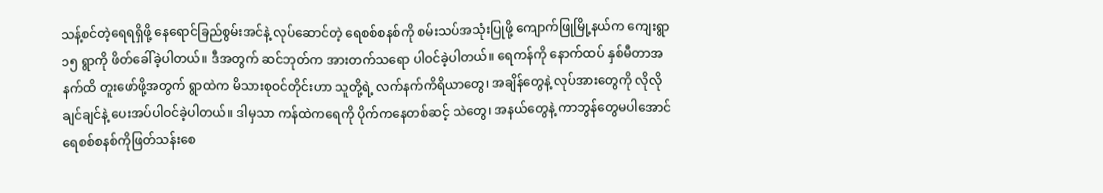သန့်စင်တဲ့ရေရရှိဖို့ နေရောင်ခြည်စွမ်းအင်နဲ့ လုပ်ဆောင်တဲ့ ရေစစ်စနစ်ကို စမ်းသပ်အသုံးပြုဖို့ ကျောက်ဖြုမြို့နယ်က ကျေးရွာ ၁၅ ရွာကို ဖိတ်ခေါ်ခဲ့ပါတယ်။ ဒီအတွက် ဆင်ဘုတ်က အားတက်သရော ပါဝင်ခဲ့ပါတယ်။ ရေကန်ကို နောက်ထပ် နှစ်မီတာအနက်ထိ တူးဖော်ဖို့အတွက် ရွာထဲက မိသားစုဝင်တိုင်းဟာ သူတို့ရဲ့ လက်နက်ကိရိယာတွေ၊ အချိန်တွေနဲ့ လုပ်အားတွေကို လိုလိုချင်ချင်နဲ့ ပေးအပ်ပါဝင်ခဲ့ပါတယ်။ ဒါမှသာ ကန်ထဲကရေကို ပိုက်ကနေတစ်ဆင့် သဲတွေ၊ အနယ်တွေနဲ့ ကာဘွန်တွေမပါအောင် ရေစစ်စနစ်ကိုဖြတ်သန်းစေ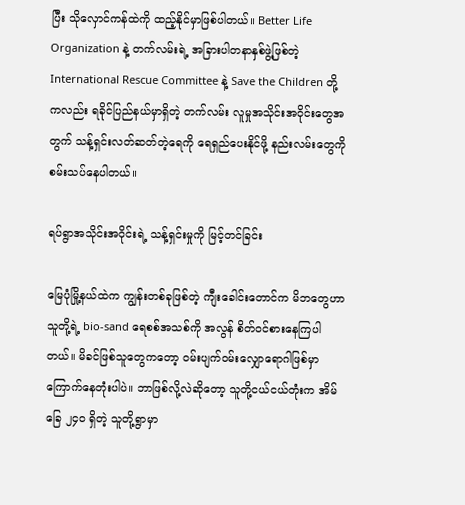ပြီး သိုလှောင်ကန်ထဲကို ထည့်နိုင်မှာဖြစ်ပါတယ်။ Better Life Organization နဲ့ တက်လမ်းရဲ့ အခြားပါတနာနှစ်ဖွဲ့ဖြစ်တဲ့ International Rescue Committee နဲ့ Save the Children တို့ကလည်း ရခိုင်ပြည်နယ်မှာရှိတဲ့ တက်လမ်း လူမှုအသိုင်းအဝိုင်းတွေအတွက် သန့်ရှင်းလတ်ဆတ်တဲ့ရေကို ရေရှည်ပေးနိုင်ဖို့ နည်းလမ်းတွေကို စမ်းသပ်နေပါတယ်။

ရပ်ရွာအသိုင်းအဝိုင်းရဲ့ သန့်ရှင်းမှုကို မြင့်တင်ခြင်း

မြေပုံမြို့နယ်ထဲက ကျွန်းတစ်ခုဖြစ်တဲ့ ကျီးခေါင်းတောင်က မိဘတွေဟာ သူတို့ရဲ့ bio-sand ရေစစ်အသစ်ကို အလွန် စိတ်ဝင်စားနေကြပါတယ်။ မိခင်ဖြစ်သူတွေကတော့ ဝမ်းပျက်ဝမ်းလျှောရောဂါဖြစ်မှာ ကြောက်နေတုံးပါပဲ။ ဘာဖြစ်လို့လဲဆိုတော့ သူတို့ငယ်ငယ်တုံးက အိမ်ခြေ ၂၄၀ ရှိတဲ့ သူတို့ရွာမှာ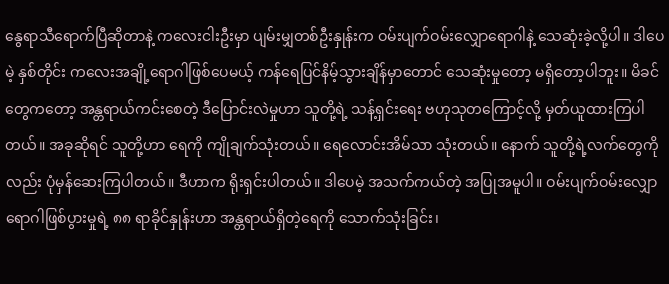နွေရာသီရောက်ပြီဆိုတာနဲ့ ကလေးငါးဦးမှာ ပျမ်းမျှတစ်ဦးနှုန်းက ဝမ်းပျက်ဝမ်းလျှောရောဂါနဲ့ သေဆုံးခဲ့လို့ပါ။ ဒါပေမဲ့ နှစ်တိုင်း ကလေးအချို့ရောဂါဖြစ်ပေမယ့် ကန်ရေပြင်နိမ့်သွားချိန်မှာတောင် သေဆုံးမှုတော့ မရှိတော့ပါဘူး။ မိခင်တွေကတော့ အန္တရာယ်ကင်းစေတဲ့ ဒီပြောင်းလဲမှုဟာ သူတို့ရဲ့ သန့်ရှင်းရေး ဗဟုသုတကြောင့်လို့ မှတ်ယူထားကြပါတယ်။ အခုဆိုရင် သူတို့ဟာ ရေကို ကျိုချက်သုံးတယ်။ ရေလောင်းအိမ်သာ သုံးတယ်။ နောက် သူတို့ရဲ့လက်တွေကိုလည်း ပုံမှန်ဆေးကြပါတယ်။ ဒီဟာက ရိုးရှင်းပါတယ်။ ဒါပေမဲ့ အသက်ကယ်တဲ့ အပြုအမူပါ။ ဝမ်းပျက်ဝမ်းလျှောရောဂါဖြစ်ပွားမှုရဲ့ ၈၈ ရာခိုင်နှုန်းဟာ အန္တရာယ်ရှိတဲ့ရေကို သောက်သုံးခြင်း၊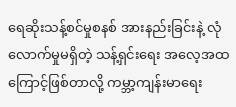ရေဆိုးသန့်စင်မှုစနစ် အားနည်းခြင်းနဲ့ လုံလောက်မှုမရှိတဲ့ သန့်ရှင်းရေး အလေ့အထကြောင့်ဖြစ်တာလို့ ကမ္ဘာ့ကျန်းမာရေး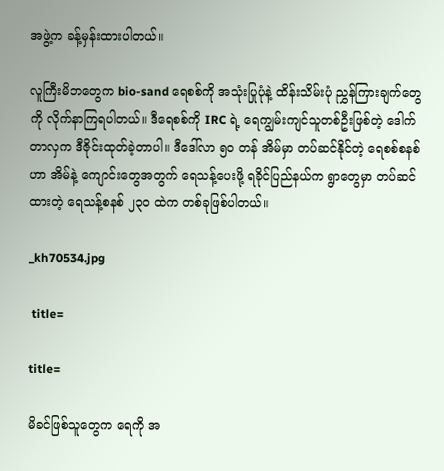အဖွဲ့က ခန့်မှန်းထားပါတယ်။

လူကြီးမိဘတွေက bio-sand ရေစစ်ကို အသုံးပြုပုံနဲ့ ထိန်းသိမ်းပုံ ညွှန်ကြားချက်တွေကို လိုက်နာကြရပါတယ်။ ဒီရေစစ်ကို IRC ရဲ့ ရေကျွမ်းကျင်သူတစ်ဦးဖြစ်တဲ့ ဒေါက်တာလှက ဒီဇိုင်းထုတ်ခဲ့တာပါ။ ဒီဒေါ်လာ ၅၀ တန် အိမ်မှာ တပ်ဆင်နိုင်တဲ့ ရေစစ်စနစ်ဟာ အိမ်နဲ့ ကျောင်းတွေအတွက် ရေသန့်ပေးဖို့ ရခိုင်ပြည်နယ်က ရွာတွေမှာ တပ်ဆင်ထားတဲ့ ရေသန့်စနစ် ၂၃၀ ထဲက တစ်ခုဖြစ်ပါတယ်။

_kh70534.jpg

 title=

title=

မိခင်ဖြစ်သူတွေက ရေကို အ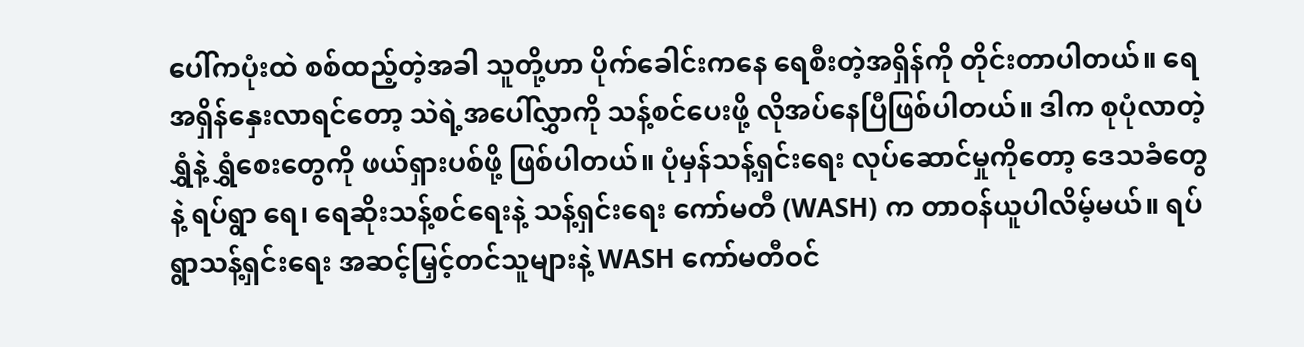ပေါ်ကပုံးထဲ စစ်ထည့်တဲ့အခါ သူတို့ဟာ ပိုက်ခေါင်းကနေ ရေစီးတဲ့အရှိန်ကို တိုင်းတာပါတယ်။ ရေအရှိန်နှေးလာရင်တော့ သဲရဲ့အပေါ်လွှာကို သန့်စင်ပေးဖို့ လိုအပ်နေပြီဖြစ်ပါတယ်။ ဒါက စုပုံလာတဲ့ ရွှံနဲ့ ရွှံစေးတွေကို ဖယ်ရှားပစ်ဖို့ ဖြစ်ပါတယ်။ ပုံမှန်သန့်ရှင်းရေး လုပ်ဆောင်မှုကိုတော့ ဒေသခံတွေနဲ့ ရပ်ရွာ ရေ၊ ရေဆိုးသန့်စင်ရေးနဲ့ သန့်ရှင်းရေး ကော်မတီ (WASH) က တာဝန်ယူပါလိမ့်မယ်။ ရပ်ရွာသန့်ရှင်းရေး အဆင့်မြှင့်တင်သူများနဲ့ WASH ကော်မတီဝင်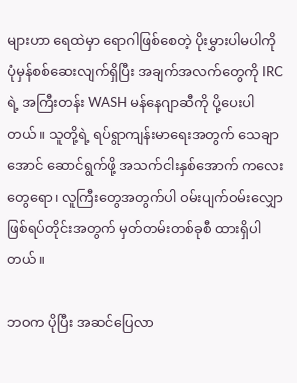များဟာ ရေထဲမှာ ရောဂါဖြစ်စေတဲ့ ပိုးမွှားပါမပါကို ပုံမှန်စစ်ဆေးလျက်ရှိပြီး အချက်အလက်တွေကို IRC ရဲ့ အကြီးတန်း WASH မန်နေဂျာဆီကို ပို့ပေးပါတယ်။ သူတို့ရဲ့ ရပ်ရွာကျန်းမာရေးအတွက် သေချာအောင် ဆောင်ရွက်ဖို့ အသက်ငါးနှစ်အောက် ကလေးတွေရော၊ လူကြီးတွေအတွက်ပါ ဝမ်းပျက်ဝမ်းလျှော ဖြစ်ရပ်တိုင်းအတွက် မှတ်တမ်းတစ်ခုစီ ထားရှိပါတယ်။

ဘဝက ပိုပြီး အဆင်ပြေလာ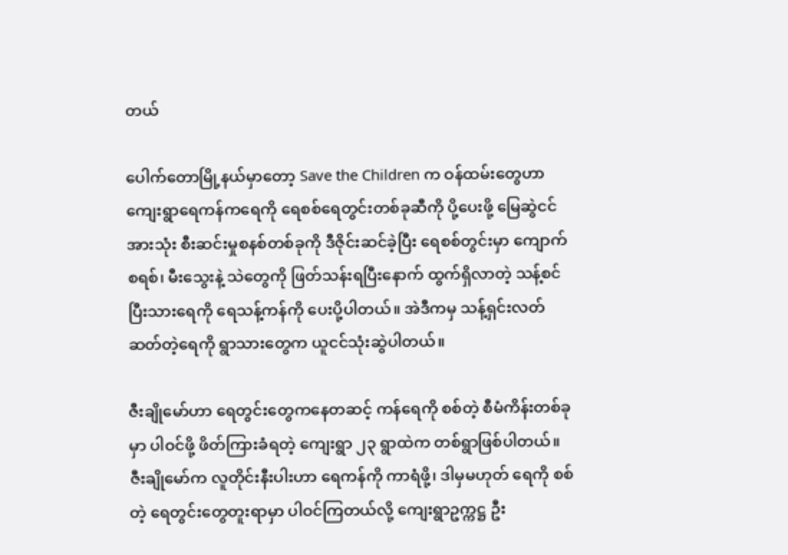တယ်

ပေါက်တောမြို့နယ်မှာတော့ Save the Children က ဝန်ထမ်းတွေဟာ ကျေးရွာရေကန်ကရေကို ရေစစ်ရေတွင်းတစ်ခုဆီကို ပို့ပေးဖို့ မြေဆွဲငင်အားသုံး စီးဆင်းမှုစနစ်တစ်ခုကို ဒီဇိုင်းဆင်ခဲ့ပြီး ရေစစ်တွင်းမှာ ကျောက်စရစ်၊ မီးသွေးနဲ့ သဲတွေကို ဖြတ်သန်းရပြီးနောက် ထွက်ရှိလာတဲ့ သန့်စင်ပြီးသားရေကို ရေသန့်ကန်ကို ပေးပို့ပါတယ်။ အဲဒီကမှ သန့်ရှင်းလတ်ဆတ်တဲ့ရေကို ရွာသားတွေက ယူငင်သုံးဆွဲပါတယ်။

ဇီးချိုမော်ဟာ ရေတွင်းတွေကနေတဆင့် ကန်ရေကို စစ်တဲ့ စီမံကိန်းတစ်ခုမှာ ပါဝင်ဖို့ ဖိတ်ကြားခံရတဲ့ ကျေးရွာ ၂၃ ရွာထဲက တစ်ရွာဖြစ်ပါတယ်။ ဇီးချိုမော်က လူတိုင်းနီးပါးဟာ ရေကန်ကို ကာရံဖို့၊ ဒါမှမဟုတ် ရေကို စစ်တဲ့ ရေတွင်းတွေတူးရာမှာ ပါဝင်ကြတယ်လို့ ကျေးရွာဥက္ကဋ္ဌ ဦး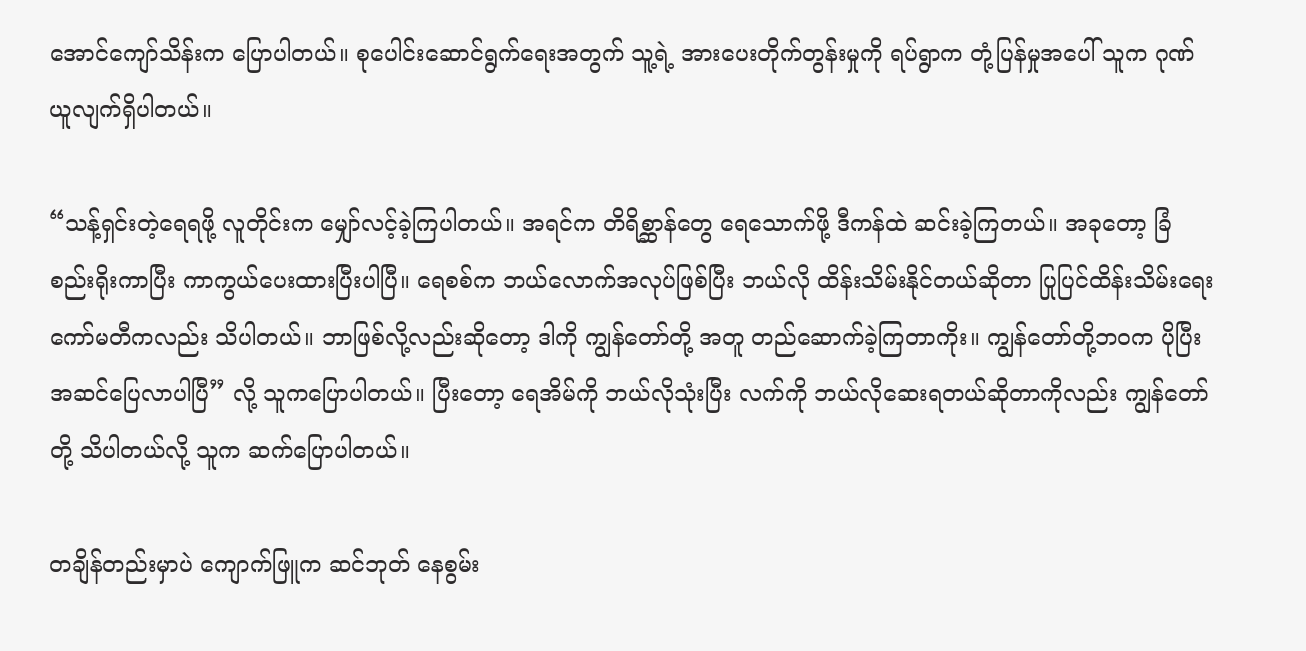အောင်ကျော်သိန်းက ပြောပါတယ်။ စုပေါင်းဆောင်ရွက်ရေးအတွက် သူ့ရဲ့ အားပေးတိုက်တွန်းမှုကို ရပ်ရွာက တုံ့ပြန်မှုအပေါ် သူက ဂုဏ်ယူလျက်ရှိပါတယ်။

“သန့်ရှင်းတဲ့ရေရဖို့ လူတိုင်းက မျှော်လင့်ခဲ့ကြပါတယ်။ အရင်က တိရိစ္ဆာန်တွေ ရေသောက်ဖို့ ဒီကန်ထဲ ဆင်းခဲ့ကြတယ်။ အခုတော့ ခြံစည်းရိုးကာပြီး ကာကွယ်ပေးထားပြီးပါပြီ။ ရေစစ်က ဘယ်လောက်အလုပ်ဖြစ်ပြီး ဘယ်လို ထိန်းသိမ်းနိုင်တယ်ဆိုတာ ပြုပြင်ထိန်းသိမ်းရေးကော်မတီကလည်း သိပါတယ်။ ဘာဖြစ်လို့လည်းဆိုတော့ ဒါကို ကျွန်တော်တို့ အတူ တည်ဆောက်ခဲ့ကြတာကိုး။ ကျွန်တော်တို့ဘဝက ပိုပြီးအဆင်ပြေလာပါပြီ” လို့ သူကပြောပါတယ်။ ပြီးတော့ ရေအိမ်ကို ဘယ်လိုသုံးပြီး လက်ကို ဘယ်လိုဆေးရတယ်ဆိုတာကိုလည်း ကျွန်တော်တို့ သိပါတယ်လို့ သူက ဆက်ပြောပါတယ်။

တချိန်တည်းမှာပဲ ကျောက်ဖြူက ဆင်ဘုတ် နေစွမ်း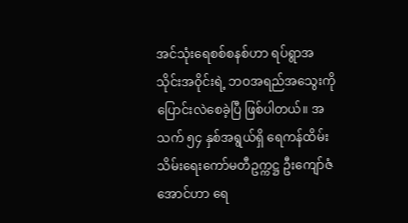အင်သုံးရေစစ်စနစ်ဟာ ရပ်ရွာအသိုင်းအဝိုင်းရဲ့ ဘဝအရည်အသွေးကို ပြောင်းလဲစေခဲ့ပြီ ဖြစ်ပါတယ်။ အသက် ၅၄ နှစ်အရွယ်ရှိ ရေကန်ထိမ်းသိမ်းရေးကော်မတီဥက္ကဋ္ဌ ဦးကျော်ဇံအောင်ဟာ ရေ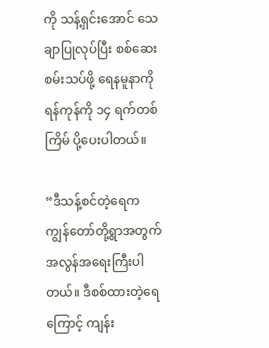ကို သန့်ရှင်းအောင် သေချာပြုလုပ်ပြီး စစ်ဆေးစမ်းသပ်ဖို့ ရေနမူနာကို ရန်ကုန်ကို ၁၄ ရက်တစ်ကြိမ် ပို့ပေးပါတယ်။

“ဒီသန့်စင်တဲ့ရေက ကျွန်တော်တို့ရွာအတွက် အလွန်အရေးကြီးပါတယ်။ ဒီစစ်ထားတဲ့ရေကြောင့် ကျန်း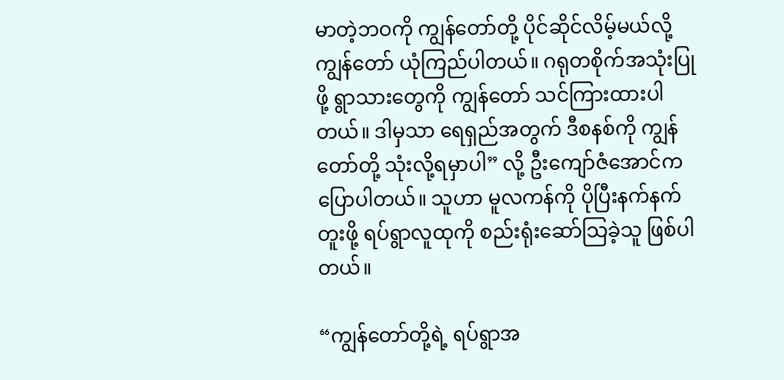မာတဲ့ဘဝကို ကျွန်တော်တို့ ပိုင်ဆိုင်လိမ့်မယ်လို့ ကျွန်တော် ယုံကြည်ပါတယ်။ ဂရုတစိုက်အသုံးပြုဖို့ ရွာသားတွေကို ကျွန်တော် သင်ကြားထားပါတယ်။ ဒါမှသာ ရေရှည်အတွက် ဒီစနစ်ကို ကျွန်တော်တို့ သုံးလို့ရမှာပါ” လို့ ဦးကျော်ဇံအောင်က ပြောပါတယ်။ သူဟာ မူလကန်ကို ပိုပြီးနက်နက်တူးဖို့ ရပ်ရွာလူထုကို စည်းရုံးဆော်သြခဲ့သူ ဖြစ်ပါတယ်။

“ကျွန်တော်တို့ရဲ့ ရပ်ရွာအ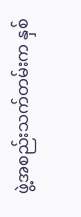ဖွဲ့အစည်းသက်တမ်းက နှစ်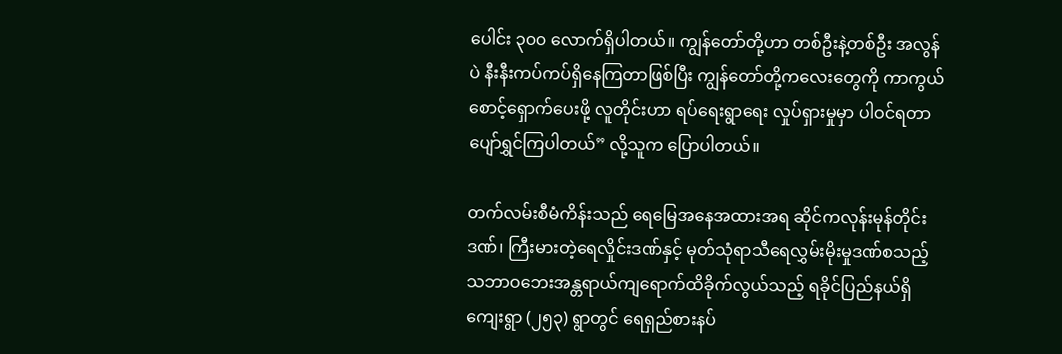ပေါင်း ၃၀၀ လောက်ရှိပါတယ်။ ကျွန်တော်တို့ဟာ တစ်ဦးနဲ့တစ်ဦး အလွန်ပဲ နီးနီးကပ်ကပ်ရှိနေကြတာဖြစ်ပြီး ကျွန်တော်တို့ကလေးတွေကို ကာကွယ်စောင့်ရှောက်ပေးဖို့ လူတိုင်းဟာ ရပ်ရေးရွာရေး လှုပ်ရှားမှုမှာ ပါဝင်ရတာ ပျော်ရွှင်ကြပါတယ်” လို့သူက ပြောပါတယ်။

တက်လမ်းစီမံကိန်းသည် ရေမြေအနေအထားအရ ဆိုင်ကလုန်းမုန်တိုင်းဒဏ်၊ ကြီးမားတဲ့ရေလှိုင်းဒဏ်နှင့် မုတ်သုံရာသီရေလွှမ်းမိုးမှုဒဏ်စသည့် သဘာဝဘေးအန္တရာယ်ကျရောက်ထိခိုက်လွယ်သည့် ရခိုင်ပြည်နယ်ရှိ ကျေးရွာ (၂၅၃) ရွာတွင် ရေရှည်စားနပ်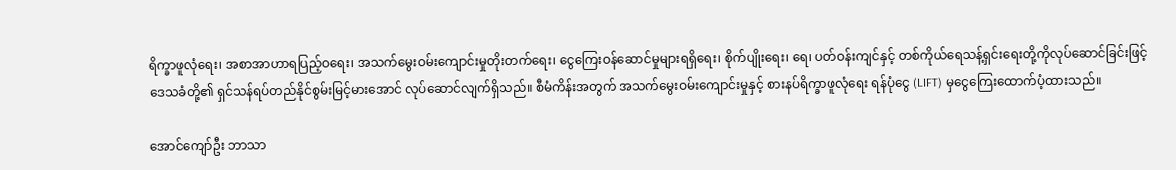ရိက္ခာဖူလုံရေး၊ အစာအာဟာရပြည့်ဝရေး၊ အသက်မွေးဝမ်းကျောင်းမှုတိုးတက်ရေး၊ ငွေကြေးဝန်ဆောင်မှုများရရှိရေး၊ စိုက်ပျိုးရေး၊ ရေ၊ ပတ်ဝန်းကျင်နှင့် တစ်ကိုယ်ရေသန့်ရှင်းရေးတို့ကိုလုပ်ဆောင်ခြင်းဖြင့် ဒေသခံတို့၏ ရှင်သန်ရပ်တည်နိုင်စွမ်းမြင့်မားအောင် လုပ်ဆောင်လျက်ရှိသည်။ စီမံကိန်းအတွက် အသက်မွေးဝမ်းကျောင်းမှုနှင့် စားနပ်ရိက္ခာဖူလုံရေး ရန်ပုံငွေ (LIFT) မှငွေကြေးထောက်ပံ့ထားသည်။

အောင်ကျော်ဦး ဘာသာ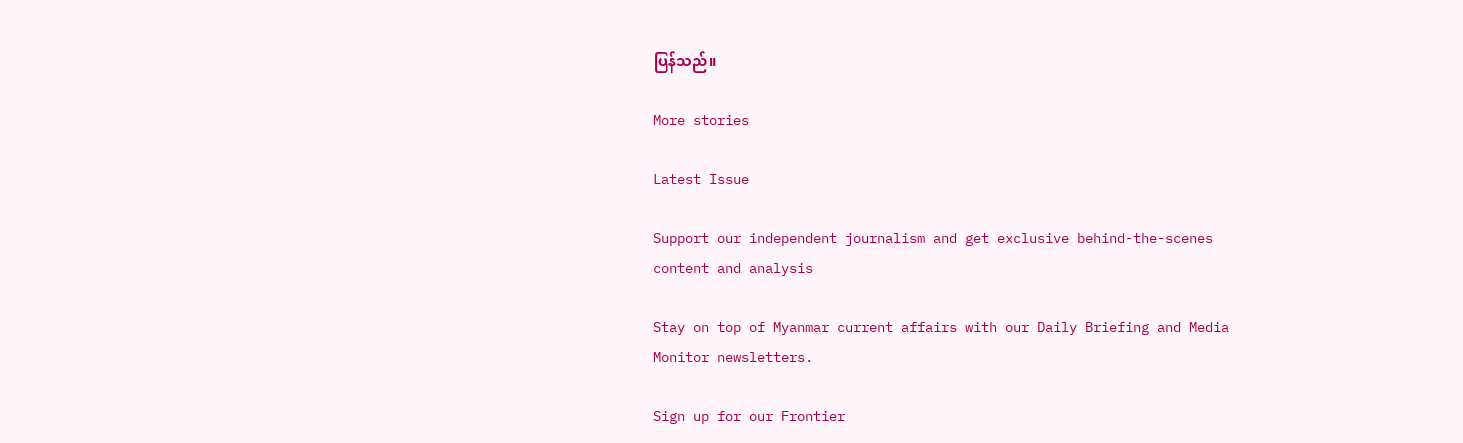ပြန်သည်။

More stories

Latest Issue

Support our independent journalism and get exclusive behind-the-scenes content and analysis

Stay on top of Myanmar current affairs with our Daily Briefing and Media Monitor newsletters.

Sign up for our Frontier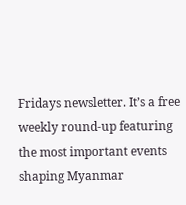Fridays newsletter. It’s a free weekly round-up featuring the most important events shaping Myanmar